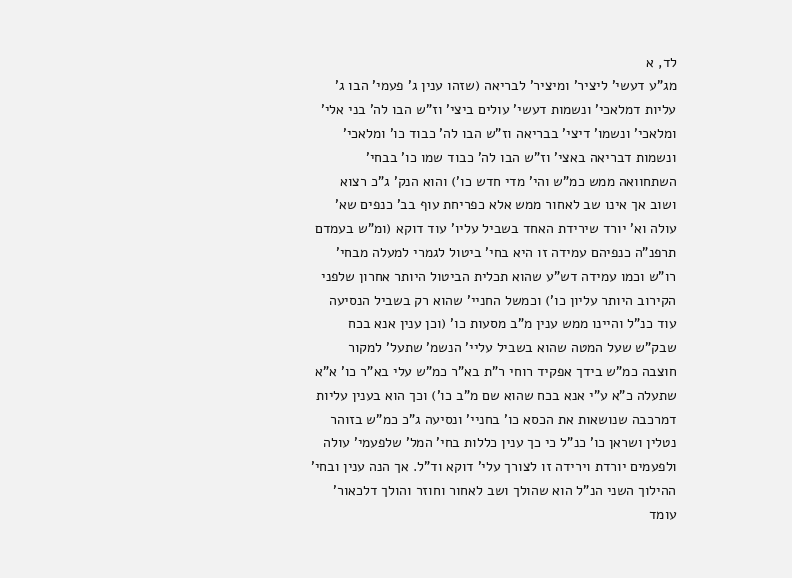לד, א
מג"ע דעשי' ליציר' ומיציר' לבריאה (שזהו ענין ג' פעמי' הבו ג' עליות דמלאכי' ונשמות דעשי' עולים ביצי' וז"ש הבו לה' בני אלי' ומלאכי' ונשמו' דיצי' בבריאה וז"ש הבו לה' כבוד כו' ומלאכי' ונשמות דבריאה באצי' וז"ש הבו לה' כבוד שמו כו' בבחי' השתחוואה ממש כמ"ש והי' מדי חדש כו') והוא הנק' ג"כ רצוא ושוב אך אינו שב לאחור ממש אלא כפריחת עוף בב' כנפים שא' עולה וא' יורד שירידת האחד בשביל עליו' עוד דוקא (ומ"ש בעמדם תרפנ"ה כנפיהם עמידה זו היא בחי' ביטול לגמרי למעלה מבחי' רו"ש וכמו עמידה דש"ע שהוא תכלית הביטול היותר אחרון שלפני הקירוב היותר עליון כו') וכמשל החניי' שהוא רק בשביל הנסיעה עוד כנ"ל והיינו ממש ענין מ"ב מסעות כו' (וכן ענין אנא בכח שבק"ש שעל המטה שהוא בשביל עליי' הנשמ' שתעל' למקור חוצבה כמ"ש בידך אפקיד רוחי ר"ת בא"ר כמ"ש עלי בא"ר כו' א"א שתעלה כ"א ע"י אנא בכח שהוא שם מ"ב כו') וכך הוא בענין עליות דמרכבה שנושאות את הכסא כו' בחניי' ונסיעה ג"כ כמ"ש בזוהר נטלין ושראן כו' כנ"ל כי כך ענין כללות בחי' המל' שלפעמי' עולה ולפעמים יורדת וירידה זו לצורך עלי' דוקא וד"ל. אך הנה ענין ובחי' ההילוך השני הנ"ל הוא שהולך ושב לאחור וחוזר והולך דלכאור' עומד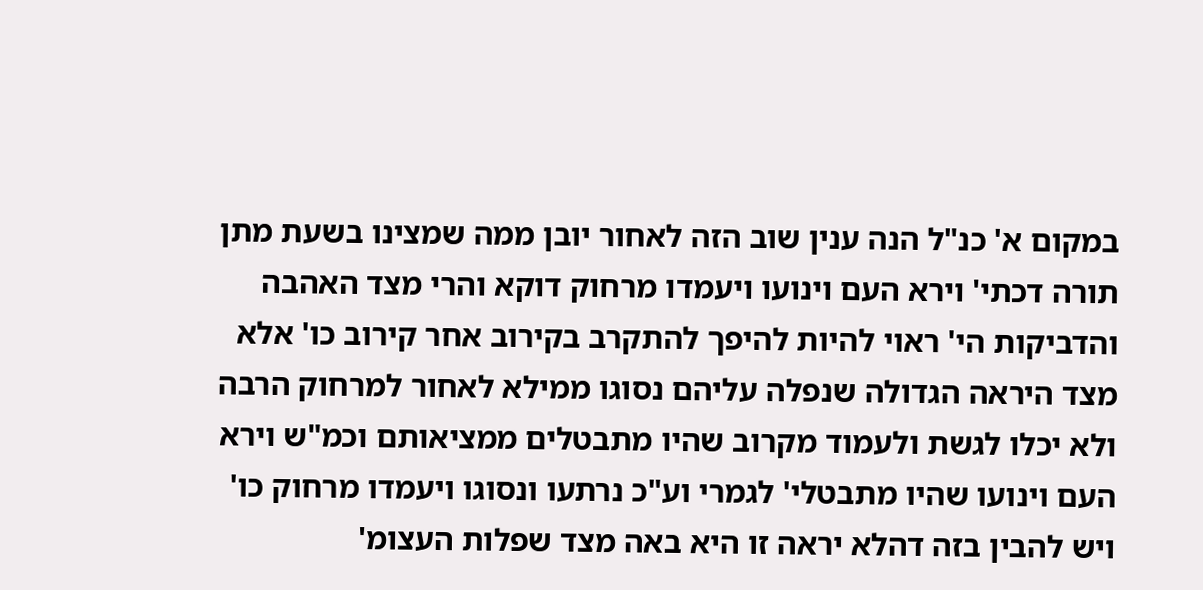במקום א' כנ"ל הנה ענין שוב הזה לאחור יובן ממה שמצינו בשעת מתן תורה דכתי' וירא העם וינועו ויעמדו מרחוק דוקא והרי מצד האהבה והדביקות הי' ראוי להיות להיפך להתקרב בקירוב אחר קירוב כו' אלא מצד היראה הגדולה שנפלה עליהם נסוגו ממילא לאחור למרחוק הרבה ולא יכלו לגשת ולעמוד מקרוב שהיו מתבטלים ממציאותם וכמ"ש וירא העם וינועו שהיו מתבטלי' לגמרי וע"כ נרתעו ונסוגו ויעמדו מרחוק כו' ויש להבין בזה דהלא יראה זו היא באה מצד שפלות העצומ'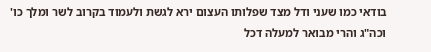בודאי כמו שעני ודל מצד שפלותו העצום ירא לגשת ולעמוד בקרוב לשר ומלך כו' וכה"ג והרי מבואר למעלה דכל